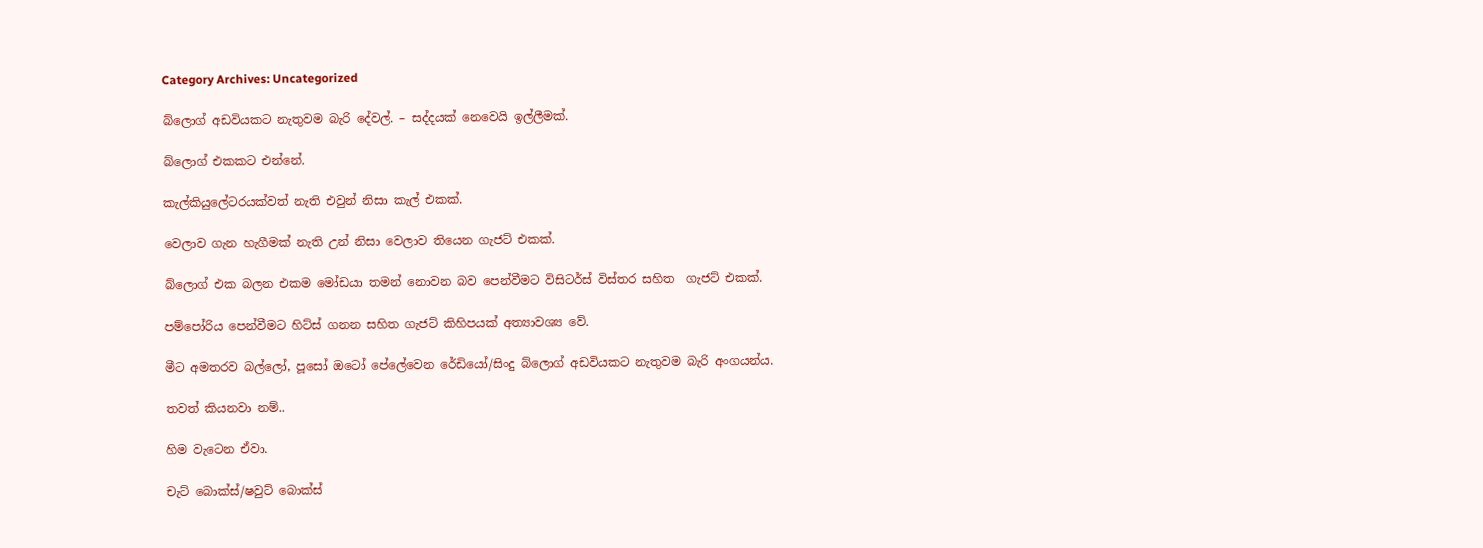Category Archives: Uncategorized

බ්ලොග් අඩවියකට නැතුවම බැරි දේවල්. – සද්දයක් නෙවෙයි ඉල්ලීමක්.

බ්ලොග් එකකට එන්නේ.

කැල්කියුලේටරයක්වත් නැති එවුන් නිසා කැල් එකක්.

වෙලාව ගැන හැගීමක් නැති උන් නිසා වෙලාව තියෙන ගැජට් එකක්.

බ්ලොග් එක බලන එකම මෝඩයා තමන් නොවන බව පෙන්වීමට විසිටර්ස් විස්තර සහිත  ගැජට් එකක්.

පම්පෝරිය පෙන්වීමට හිට්ස් ගනන සහිත ගැජට් කිහිපයක් අත්‍යාවශ්‍ය වේ.

මීට අමතරව බල්ලෝ, පූසෝ ඔටෝ පේලේවෙන රේඩියෝ/සිංදු බ්ලොග් අඩවියකට නැතුවම බැරි අංගයන්ය.

තවත් කියනවා නම්..

හිම වැටෙන ඒවා.

චැට් බොක්ස්/ෂවුට් බොක්ස්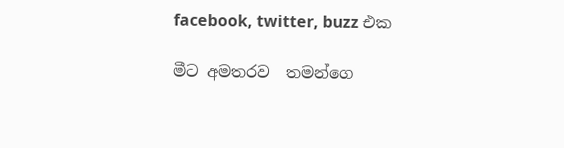facebook, twitter, buzz එක

මීට අමතරව  තමන්ගෙ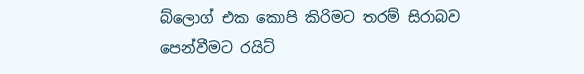බ්ලොග් එක කොපි කිරිමට තරම් සිරාබව පෙන්වීමට රයිට්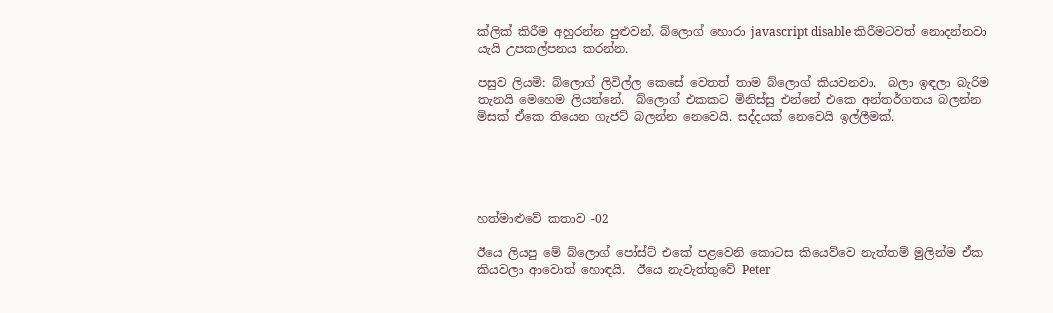ක්ලික් කිරීම අහුරන්න පුළුවන්. බ්ලොග් හොරා javascript disable කිරීමටවත් නොදන්නවා යැයි උපකල්පනය කරන්න.

පසුව ලියමි: බ්ලොග් ලිවිල්ල කෙසේ වෙතත් තාම බ්ලොග් කියවනවා.  බලා ඉඳලා බැරිම තැනයි මෙහෙම ලියන්නේ.  බ්ලොග් එකකට මිනිස්සු එන්නේ එකෙ අන්තර්ගතය බලන්න මිසක් ඒකෙ තියෙන ගැජට් බලන්න නෙවෙයි. සද්දයක් නෙවෙයි ඉල්ලීමක්.





හත්මාළුවේ කතාව -02

ඊයෙ ලියපු මේ බ්ලොග් පෝස්ට් එකේ පළවෙනි කොටස කියෙව්වෙ නැත්තම් මුලින්ම ඒක කියවලා ආවොත් හොඳයි.  ඊයෙ නැවැත්තුවේ Peter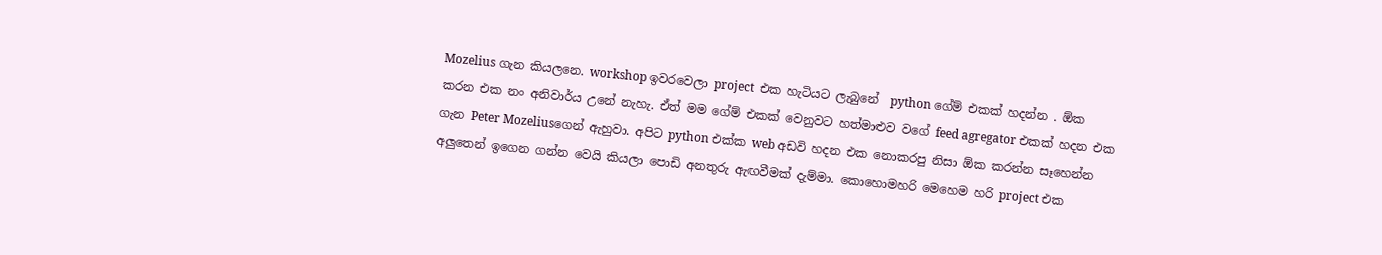Mozelius ගැන කියලනෙ. workshop ඉවරවෙලා project  එක හැටියට ලැබුනේ  python ගේම් එකක් හදන්න . ඕක කරන එක නං අනිවාර්ය උනේ නැහැ. ඒත් මම ගේම් එකක් වෙනුවට හත්මාළුව වගේ feed agregator එකක් හදන එක ගැන Peter Mozeliusගෙන් ඇහුවා. අපිට python එක්ක web අඩවි හදන එක නොකරපු නිසා ඕක කරන්න සෑහෙන්න අලුතෙන් ඉගෙන ගන්න වෙයි කියලා පොඩි අනතුරු ඇඟවීමක් දැම්මා. කොහොමහරි මෙහෙම හරි project එක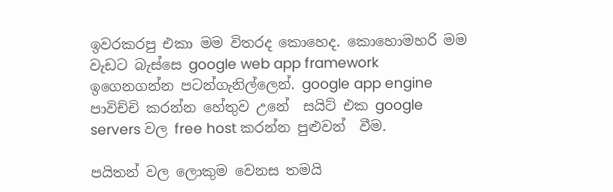ඉවරකරපු එකා මම විතරද කොහෙද. කොහොමහරි මම වැඩට බැස්සෙ google web app framework ඉගෙනගන්න පටන්ගැනිල්ලෙන්. google app engine පාවිච්චි කරන්න හේතුව උනේ  සයිට් එක google servers වල free host කරන්න පුළුවන්  වීම.

පයිතන් වල ලොකුම වෙනස තමයි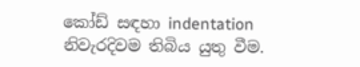කෝඩ් සඳහා indentation නිවැරදිවම තිබිය යුතු වීම.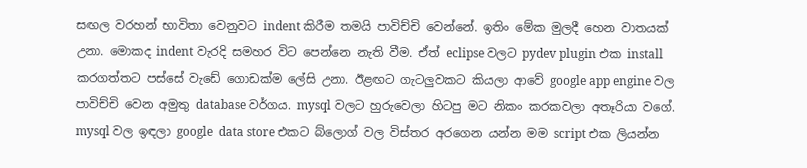සඟල වරහන් භාවිතා වෙනුවට indent කිරීම තමයි පාවිච්චි වෙන්නේ. ඉතිං මේක මුලදී හෙන වාතයක් උනා. මොකද indent වැරදි සමහර විට පෙන්නෙ නැති වීම. ඒත් eclipse වලට pydev plugin එක install කරගත්තට පස්සේ වැඩේ ගොඩක්ම ලේසි උනා. ඊළඟට ගැටලුවකට කියලා ආවේ google app engine වල පාවිච්චි වෙන අමුතු database වර්ගය. mysql වලට හුරුවෙලා හිටපු මට නිකං කරකවලා අතෑරියා වගේ. mysql වල ඉඳලා google  data store එකට බ්ලොග් වල විස්තර අරගෙන යන්න මම script එක ලියන්න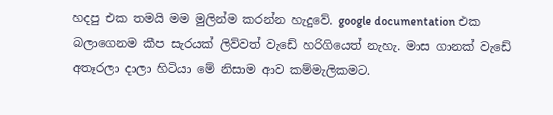හදපු එක තමයි මම මුලින්ම කරන්න හැදුවේ. google documentation එක බලාගෙනම කීප සැරයක් ලිව්වත් වැඩේ හරිගියෙත් නැහැ. මාස ගානක් වැඩේ අතෑරලා දාලා හිටියා මේ නිසාම ආව කම්මැලිකමට.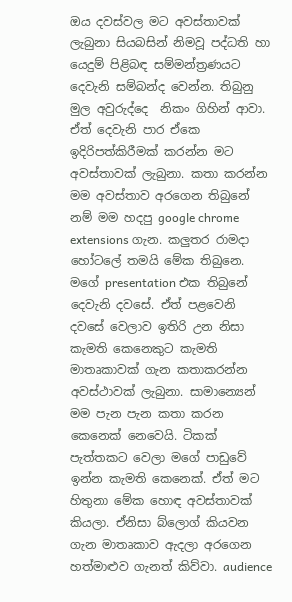ඔය දවස්වල මට අවස්තාවක් ලැබුනා සියබසින් නිමවූ පද්ධති හා යෙදුම් පිළිබඳ සම්මන්ත්‍රණයට දෙවැනි සම්බන්ද වෙන්න. තිබුනු  මුල අවුරුද්දෙ  නිකං ගිහින් ආවා. ඒත් දෙවැනි පාර ඒකෙ ඉදිරිපත්කිරීමක් කරන්න මට අවස්තාවක් ලැබුනා. කතා කරන්න මම අවස්තාව අරගෙන තිබුනේ   නම් මම හදපු google chrome extensions ගැන. කලුතර රාමදා හෝටලේ තමයි මේක තිබුනෙ. මගේ presentation එක තිබුනේ දෙවැනි දවසේ. ඒත් පළවෙනි දවසේ වෙලාව ඉතිරි උන නිසා කැමති කෙනෙකුට කැමති මාතෘකාවක් ගැන කතාකරන්න අවස්ථාවක් ලැබුනා. සාමාන්‍යෙන් මම පැන පැන කතා කරන  කෙනෙක් නෙවෙයි. ටිකක් පැත්තකට වෙලා මගේ පාඩුවේ ඉන්න කැමති කෙනෙක්. ඒත් මට හිතුනා මේක හොඳ අවස්තාවක් කියලා. ඒනිසා බ්ලොග් කියවන ගැන මාතෘකාව ඇදලා අරගෙන හත්මාළුව ගැනත් කිව්වා. audience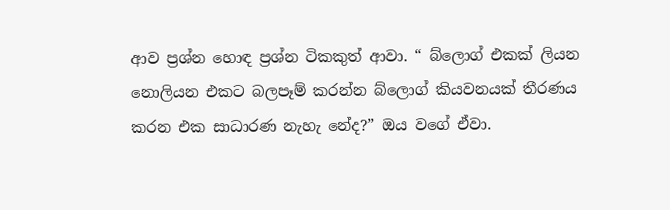ආව ප්‍රශ්න හොඳ ප්‍රශ්න ටිකකුත් ආවා. “ බ්ලොග් එකක් ලියන නොලියන එකට බලපෑම් කරන්න බ්ලොග් කියවනයක් තීරණය කරන එක සාධාරණ නැහැ නේද?” ඔය වගේ ඒවා.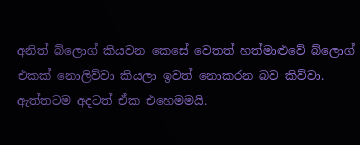අනිත් බ්ලොග් කියවන කෙසේ වෙතත් හත්මාළුවේ බ්ලොග් එකක් නොලිව්වා කියලා ඉවත් නොකරන බව කිව්වා. ඇත්තටම අදටත් ඒක එහෙමමයි.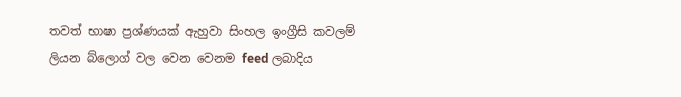තවත් භාෂා ප්‍රශ්ණයක් ඇහුවා සිංහල ඉංග්‍රීසි කවලම් ලියන බ්ලොග් වල වෙන වෙනම feed ලබාදිය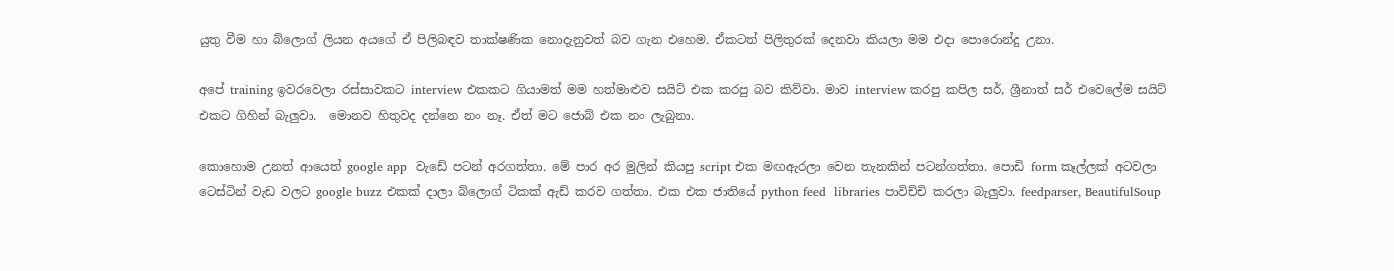යුතු වීම හා බ්ලොග් ලියන අයගේ ඒ පිලිබඳව තාක්ෂණික නොදැනුවත් බව ගැන එහෙම. ඒකටත් පිලිතුරක් දෙනවා කියලා මම එදා පොරොන්දු උනා.

අපේ training ඉවරවෙලා රස්සාවකට interview එකකට ගියාමත් මම හත්මාළුව සයිට් එක කරපු බව කිව්වා. මාව interview කරපු කපිල සර්, ශ්‍රීනාත් සර් එවෙලේම සයිට් එකට ගිහින් බැලුවා.  මොනව හිතුවද දන්නෙ නං නෑ. ඒත් මට ජොබ් එක නං ලැබුනා.

කොහොම උනත් ආයෙත් google app  වැඩේ පටන් අරගත්තා. මේ පාර අර මුලින් කියපු script එක මඟඇරලා වෙන තැනකින් පටන්ගත්තා. පොඩි form කෑල්ලක් අටවලා ටෙස්ටින් වැඩ වලට google buzz එකක් දාලා බ්ලොග් ටිකක් ඇඩ් කරව ගත්තා. එක එක ජාතියේ python feed  libraries පාවිච්චි කරලා බැලුවා. feedparser, BeautifulSoup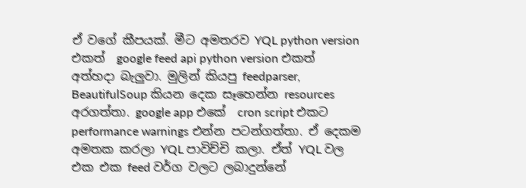ඒ වගේ කීපයක්. මීට අමතරව YQL python version එකත්  google feed api python version එකත් අත්හදා බැලුවා. මුලින් කියපු feedparser, BeautifulSoup කියන දෙක සෑහෙන්න resources අරගත්තා. google app එකේ  cron script එකට performance warnings එන්න පටන්ගත්තා. ඒ දෙකම අමතක කරලා YQL පාවිච්චි කලා. ඒත් YQL වල එක එක feed වර්ග වලට ලබාදුන්නේ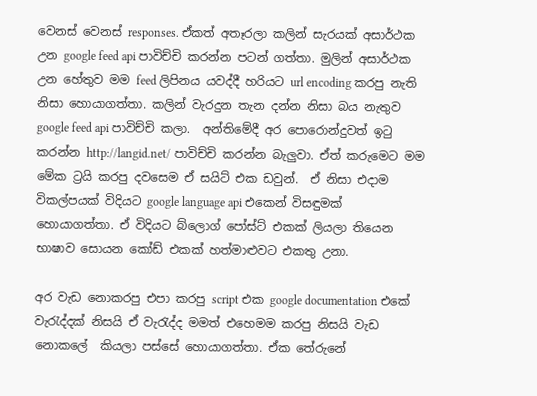වෙනස් වෙනස් responses. ඒකත් අතෑරලා කලින් සැරයක් අසාර්ථක උන google feed api පාවිච්චි කරන්න පටන් ගත්තා. මුලින් අසාර්ථක උන හේතුව මම feed ලිපිනය යවද්දී හරියට url encoding කරපු නැති නිසා හොයාගත්තා. කලින් වැරදුන තැන දන්න නිසා බය නැතුව google feed api පාවිච්චි කලා.  අන්තිමේදී අර පොරොන්දුවත් ඉටු කරන්න http://langid.net/ පාවිච්චි කරන්න බැලුවා. ඒත් කරුමෙට මම මේක ට්‍රයි කරපු දවසෙම ඒ සයිට් එක ඩවුන්.  ඒ නිසා එදාම විකල්පයක් විදියට google language api එකෙන් විසඳුමක් හොයාගත්තා. ඒ විදියට බ්ලොග් පෝස්ට් එකක් ලියලා තියෙන භාෂාව සොයන කෝඩ් එකක් හත්මාළුවට එකතු උනා.

අර වැඩ නොකරපු එපා කරපු script එක google documentation එකේ වැරැද්දක් නිසයි ඒ වැරැද්ද මමත් එහෙමම කරපු නිසයි වැඩ නොකලේ  කියලා පස්සේ හොයාගත්තා. ඒක තේරුනේ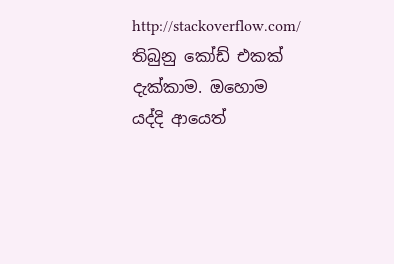http://stackoverflow.com/ තිබුනු කෝඩ් එකක් දැක්කාම. ඔහොම යද්දි ආයෙත්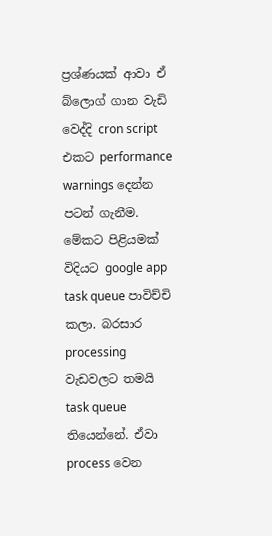ප්‍රශ්ණයක් ආවා ඒ බ්ලොග් ගාන වැඩි වෙද්දි cron script එකට performance warnings දෙන්න පටන් ගැනීම. මේකට පිළියමක් විදියට google app task queue පාවිච්චි කලා. බරසාර processing  වැඩවලට තමයි  task queue තියෙන්නේ. ඒවා process වෙන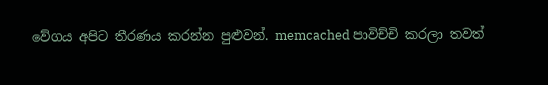වේගය අපිට තීරණය කරන්න පුළුවන්. memcached පාවිච්චි කරලා තවත්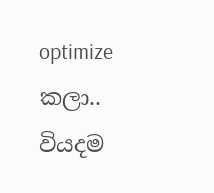optimize කලා.. වියදම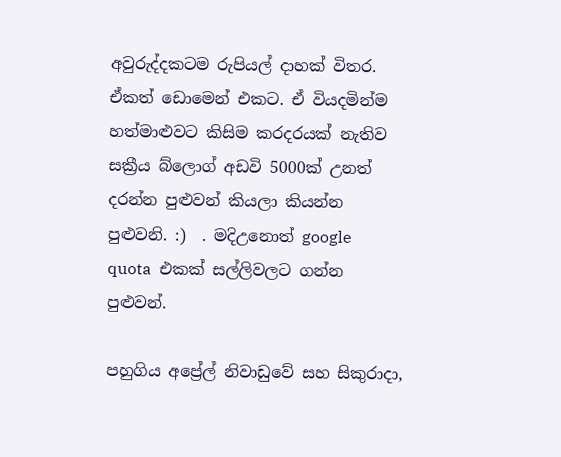අවුරුද්දකටම රුපියල් දාහක් විතර.  ඒකත් ඩොමෙන් එකට. ඒ වියදමින්ම  හත්මාළුවට කිසිම කරදරයක් නැතිව සක්‍රීය බ්ලොග් අඩවි 5000ක් උනත් දරන්න පුළුවන් කියලා කියන්න පුළුවනි. :)  . මදිඋනොත් google  quota  එකක් සල්ලිවලට ගන්න පුළුවන්.

පහුගිය අප්‍රේල් නිවාඩුවේ සහ සිකුරාදා,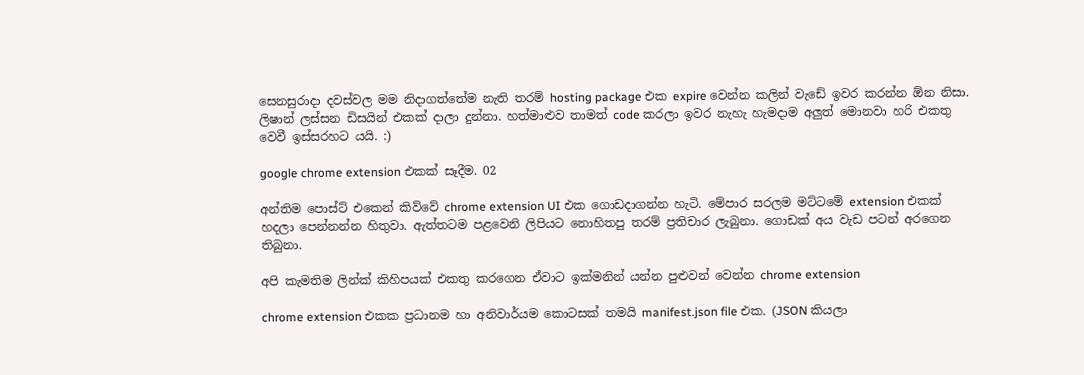සෙනසුරාදා දවස්වල මම නිදාගත්තේම නැති තරම් hosting package එක expire වෙන්න කලින් වැඩේ ඉවර කරන්න ඕන නිසා. ලිෂාන් ලස්සන ඩිසයින් එකක් දාලා දුන්නා. හත්මාළුව තාමත් code කරලා ඉවර නැහැ හැමදාම අලුත් මොනවා හරි එකතු වෙවී ඉස්සරහට යයි. :)

google chrome extension එකක් සෑදීම. 02

අන්තිම පොස්ට් එකෙන් කිව්වේ chrome extension UI එක ගොඩදාගන්න හැටි. මේපාර සරලම මට්ටමේ extension එකක් හදලා පෙන්නන්න හිතුවා. ඇත්තටම පළවෙනි ලිපියට නොහිතපු තරම් ප්‍රතිචාර ලැබුනා. ගොඩක් අය වැඩ පටන් අරගෙන තිබුනා.

අපි කැමතිම ලින්ක් කිහිපයක් ‍එකතු කරගෙන ඒවාට ඉක්මනින් යන්න පුළුවන් වෙන්න chrome extension

chrome extension එකක ප්‍රධානම හා අනිවාර්යම ‍කොටසක් තමයි manifest.json file එක. (JSON කියලා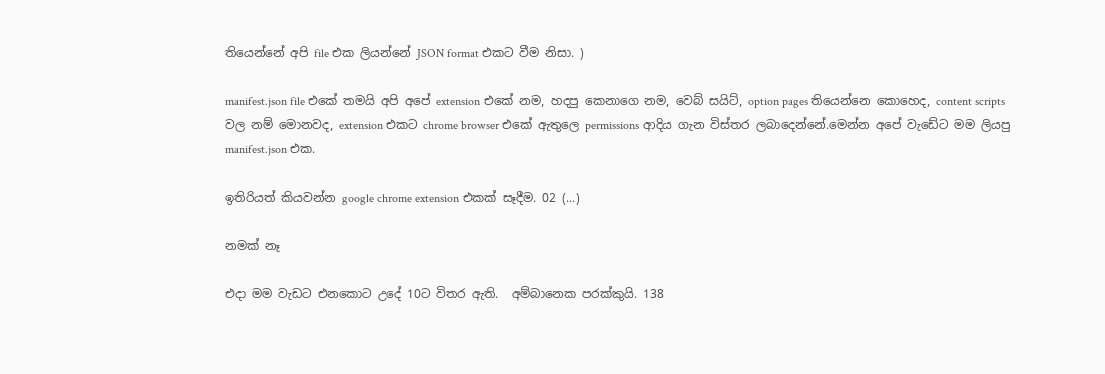තියෙන්නේ අපි file එක ලියන්නේ JSON format එකට වීම නිසා. )

manifest.json file එකේ තමයි අපි අපේ extension එකේ නම, හදපු කෙනාගෙ නම, වෙබ් සයිට්, option pages තියෙන්නෙ කොහෙද, content scripts වල නම් මොනවද, extension එකට chrome browser එකේ ඇතුලෙ permissions ආදිය ගැන විස්තර ලබාදෙන්නේ.මෙන්න අපේ වැඩේට මම ලියපු manifest.json එක.

ඉතිරියත් කියවන්න google chrome extension එකක් සෑදීම. 02 (...)

නමක් නෑ

එදා මම වැඩට එනකොට උදේ 10ට විතර ඇති.  අම්බානෙක පරක්කුයි. 138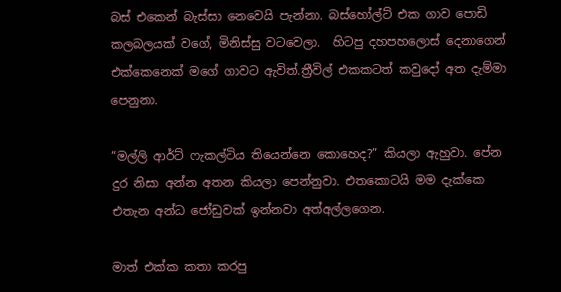බස්‍ එකෙන් බැස්සා නෙවෙයි පැන්නා. බස්හෝල්ට් එක ගාව පොඩි කලබලයක් වගේ, මිනිස්සු වටවෙලා.  හිටපු දහපහලොස් දෙනාගෙන් එක්කෙනෙක් මගේ ගාවට ඇවිත්.ත්‍රීවිල් එකකටත් කවුදෝ අත දැම්මා පෙනුනා.

“මල්ලි ආර්ට් ෆැකල්ටිය තියෙන්නෙ කොහෙද?” කියලා ඇහුවා. පේන දුර නිසා අන්න අතන කියලා පෙන්නුවා. එතකොටයි මම දැක්කෙ එතැන අන්ධ ජෝඩුවක් ඉන්නවා අත්අල්ලගෙන.

මාත් එක්ක කතා කරපු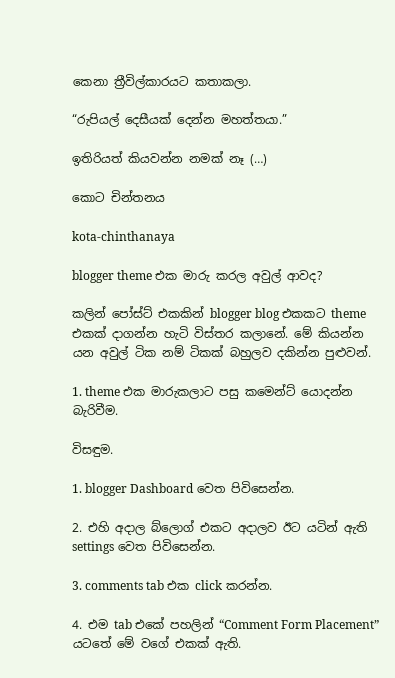කෙනා ත්‍රීවිල්කාරයට කතාකලා.

“රුපියල් ‍දෙසීයක් දෙන්න මහත්තයා.”

ඉතිරියත් කියවන්න නමක් නෑ (…)

කොට චින්තනය

kota-chinthanaya

blogger theme එක මාරු කරල අවුල් ආවද?

කලින් පෝස්ට් එකකින් blogger blog එකකට theme එකක් දාගන්න හැටි විස්තර කලානේ. මේ කියන්න යන අවුල් ටික නම් ‍ටිකක් බහුලව දකින්න පුළුවන්.

1. theme එක මාරුකලාට පසු කමෙන්ට් යොදන්න බැරිවීම.

විසඳුම.

1. blogger Dashboard වෙත පිවිසෙන්න.

2. එ‍හි අදාල බ්ලොග් එකට අදාලව ඊ‍ට යටින් ඇති settings වෙත පිවිසෙන්න.

3. comments tab එක click කරන්න.

4. එම tab එකේ පහලින් “Comment Form Placement” යටතේ මේ වගේ එකක් ඇති.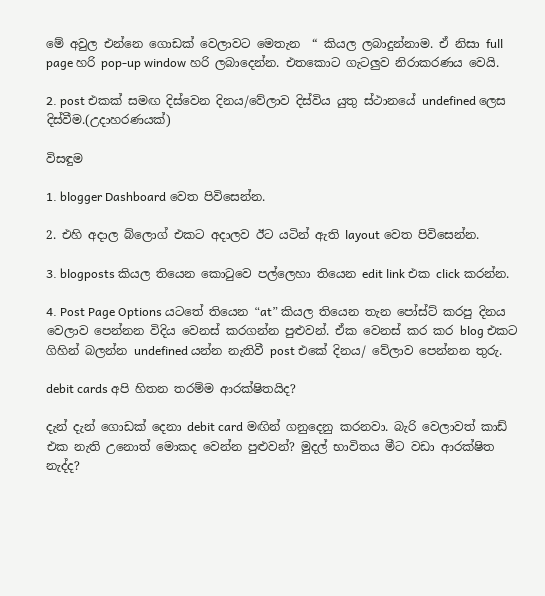මේ අවුල එන්නෙ ගොඩක් වෙලාවට මෙතැන  “ කියල ලබාදුන්නාම. ඒ නිසා full page හරි pop-up window හරි ලබාදෙන්න. එතකොට ගැටලුව නිරාකරණය වෙයි.

2. post එකක් සමඟ දිස්වෙන දිනය/වේලාව දිස්විය යුතු ස්ථානයේ undefined ලෙස දිස්වීම.(උදාහරණයක්)

විසඳුම

1. blogger Dashboard වෙත පිවිසෙන්න.

2. එ‍හි අදාල බ්ලොග් එකට අදාලව ඊ‍ට යටින් ඇති layout වෙත පිවිසෙන්න.

3. blogposts කියල තියෙන කොටුවෙ පල්ලෙහා තියෙන edit link එක click කරන්න.

4. Post Page Options යටතේ තියෙන “at” කියල තියෙන තැන‍ පෝස්ට් කරපු දිනය වෙලාව පෙන්නන විදිය වෙනස් කරගන්න පුළුවන්. ඒක වෙනස් කර කර blog එකට ගිහින් බලන්න undefined යන්න නැතිවී post එකේ දිනය/ වේලාව පෙන්නන තුරු.

debit cards අපි හිතන තරම්ම ආරක්ෂිතයිද?

දැන් දැන් ගොඩක් දෙනා debit card මඟින් ගනුදෙනු කරනවා. බැරි වෙලාවත් කාඩ් එක නැති උනොත් මොකද ‍වෙන්න පුළුවන්? මුදල් භාවිතය මීට වඩා ආරක්ෂිත නැද්ද?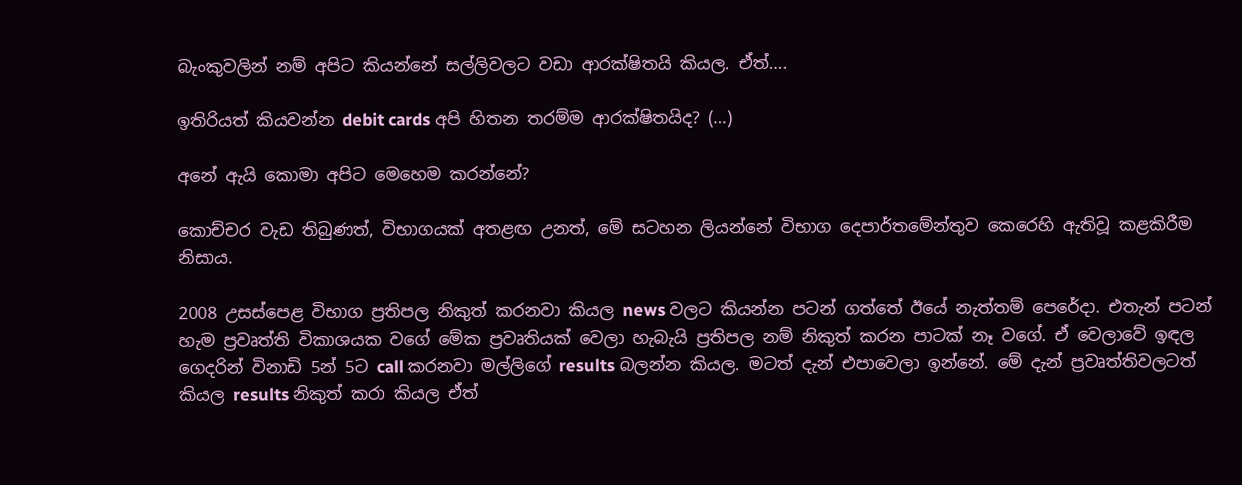බැංකුවලින් නම් අපිට කියන්නේ සල්ලිවලට වඩා ආරක්ෂිතයි කියල. ඒත්….

ඉතිරියත් කියවන්න debit cards අපි හිතන තරම්ම ආරක්ෂිතයිද? (…)

අනේ ඇයි කොමා අපිට මෙහෙම කරන්නේ?

කොච්චර වැඩ තිබුණත්, විභාගයක් අතළඟ උනත්, මේ සටහන ලියන්නේ විභාග දෙපාර්තමේන්තුව කෙරෙහි ඇතිවූ කළකිරීම නිසාය.

2008 උසස්පෙළ විභාග ප්‍රතිපල නිකුත් කරනවා කියල news වලට කියන්න පටන් ගත්තේ ඊයේ නැත්තම් පෙරේදා. එතැන් පටන් හැම ප්‍රවෘත්ති විකාශයක වගේ මේක ප්‍රවෘතියක් වෙලා හැබැයි ප්‍රතිපල නම් නිකුත් කරන පාටක් නෑ වගේ. ඒ‍ වෙලාවේ ඉඳල ගෙදරින් විනාඩි 5න් 5ට call කරනවා මල්ලිගේ results බලන්න කියල. මටත් දැන් එපාවෙලා ඉන්නේ. මේ දැන් ප්‍රවෘත්තිවලටත් කියල results නිකුත් කරා කියල ඒත්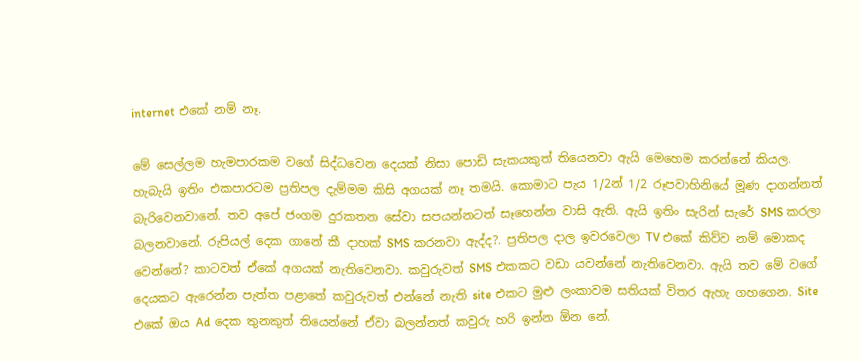internet එකේ නම් නෑ.

මේ සෙල්ලම හැමපාරකම වගේ සිද්ධවෙන දෙයක් නිසා පොඩි සැකයකුත් තියෙනවා ඇයි මෙහෙම කරන්නේ කියල. හැබැයි ඉතිං එකපාරටම ප්‍රතිපල දැම්මම කිසි අගයක් නෑ තමයි. කොමාට පැය 1/2න් 1/2 රූපවාහි‍නියේ මූණ දාගන්නත් බැරිවෙනවානේ. තව අපේ ජංගම දුරකතන සේවා සපයන්නටත් සෑහෙන්න වාසි ඇති. ඇයි ඉතිං සැරින් සැරේ SMS කරලා බලනවානේ. රුපියල් දෙක ගානේ කී දාහක් SMS කරනවා ඇද්ද?. ප්‍රතිපල දාල ඉවරවෙලා TV එකේ කිව්ව නම් මොකද වෙන්නේ? කාටවත් ඒකේ අගයක් නැතිවෙනවා. කවුරුවත් SMS එකකට වඩා යවන්නේ නැතිවෙනවා. ඇයි තව මේ වගේ දෙයකට ඇරෙන්න පැත්ත පළාතේ කවුරුවත් එන්නේ නැති site එකට මුළු ලංකාවම සතියක් විතර ඇහැ ගහගෙන. Site එකේ ඔය Ad දෙක තුනකුත් තියෙන්නේ ඒවා බලන්නත් කවුරු හරි ඉන්න ඕන නේ.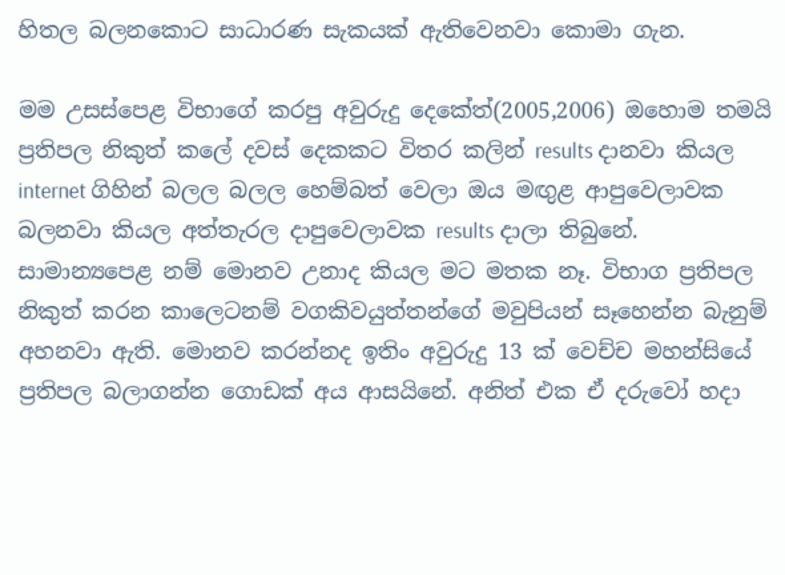හිතල බලනකොට සාධාරණ සැකයක් ඇතිවෙනවා කොමා ගැන.

මම උසස්පෙළ විභාගේ කරපු අවුරුදු දෙකේත්(2005,2006) ඔහොම තමයි ප්‍රතිපල නිකුත් කලේ දවස් දෙකකට විතර කලින් results දානවා කියල internet ගිහින් බලල බලල හෙම්බත් වෙලා ඔය මඟුළ ආපුවෙලාවක බලනවා කියල අත්තැරල දාපුවෙලාවක results දාලා තිබුනේ. සාමාන්‍යපෙළ නම් මොනව උනාද කියල මට මතක නෑ. විභාග ප්‍රතිපල නිකුත් කරන කාලෙටනම් වගකිවයුත්තන්ගේ මවුපියන් සෑහෙන්න බැනුම් අහනවා ඇති. මොනව කරන්නද ඉතිං අවුරුදු 13 ක් වෙච්ච මහන්සියේ ප්‍රතිපල බලාගන්න ‍ගොඩක් අය ආසයිනේ. අනිත් එක ඒ දරුවෝ හදා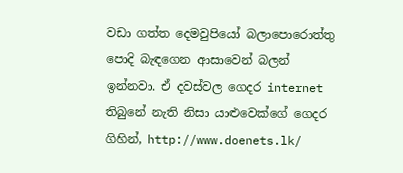වඩා ගත්ත දෙමවුපියෝ බලාපොරොත්තු පොදි බැඳගෙන ආසාවෙන් බලන් ඉන්නවා. ඒ දවස්වල ගෙදර internet තිබුනේ නැති නිසා යාළුවෙක්ගේ ගෙදර ගිහින්, http://www.doenets.lk/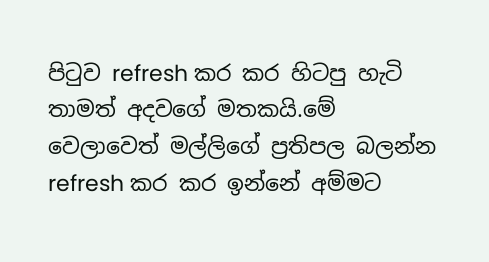පිටුව refresh කර කර හිටපු හැටි තාමත් අදවගේ මතකයි.මේ වෙලාවෙත් මල්ලිගේ ප්‍රතිපල බලන්න refresh කර කර ඉන්නේ අම්මට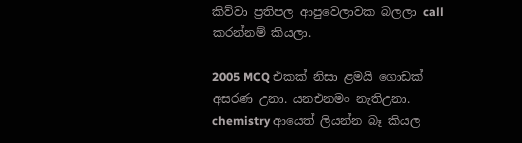කිව්වා ප්‍රතිපල ආපුවෙලාවක බලලා call කරන්නම් කියලා.

2005 MCQ එකක් නිසා ළමයි ගොඩක් අසරණ උනා. යනඑනමං නැතිඋනා. chemistry ආයෙත් ලියන්න බෑ කියල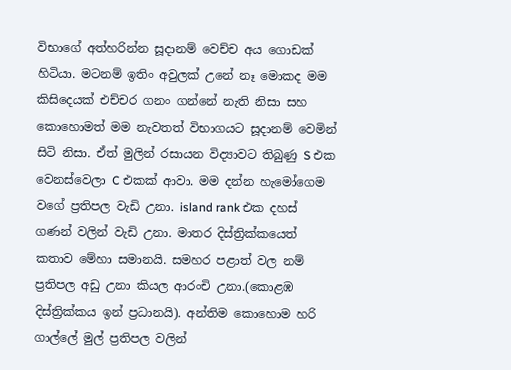විභාගේ අත්හරින්න සූදානම් වෙච්ච අය ගොඩක් හිටියා. මටනම් ඉතිං අවුලක් උනේ නෑ මොකද මම කිසිදෙයක් එච්චර ගනං ගන්නේ නැති නිසා සහ කොහොමත් මම නැවතත් විභාගයට සූදානම් වෙමින් සිටි නිසා. ඒත් මුලින් රසායන විද්‍යාවට තිබුණු S එක වෙනස්වෙලා C එකක් ආවා. මම දන්න හැමෝගෙම වගේ ප්‍රතිපල වැඩි උනා. island rank එක දහස් ගණන් වලින් වැඩි උනා. මාතර දිස්ත්‍රික්කයෙත් කතාව මේහා සමානයි. සමහර පළාත් වල නම් ප්‍රතිපල අඩු උනා කියල ආරංචි උනා.(කොළඹ දිස්ත්‍රික්කය ඉන් ප්‍රධානයි). අන්තිම කොහොම හරි ගාල්ලේ මුල් ප්‍රතිපල වලින්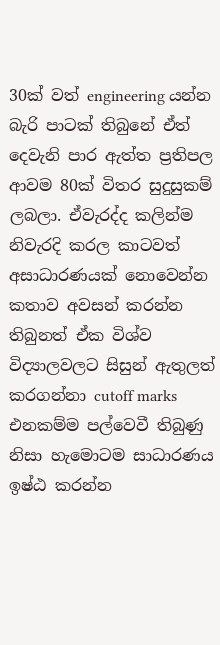30ක් වත් engineering යන්න බැරි පාටක් ‍තිබුනේ ඒත් දෙවැනි පාර ඇත්ත ප්‍රතිපල ආවම 80ක් විතර සුදුසුකම් ලබලා. ඒවැරද්ද කලින්ම නිවැරදි කරල කාටවත් අසාධාරණයක් නොවෙන්න කතාව අවසන් කරන්න තිබුනත් ඒක විශ්ව විද්‍යාලවලට සිසුන් ඇතුලත් කරගන්නා cutoff marks එනකම්ම පල්වෙවී තිබුණු නිසා හැමොටම සාධාරණය ඉෂ්ඨ කරන්න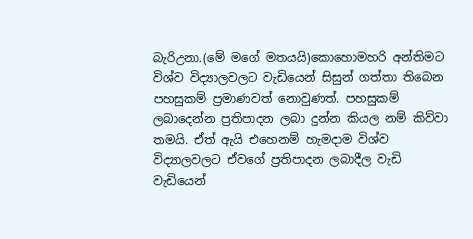බැරිඋනා.(මේ මගේ මතයයි)කොහොමහරි අන්තිමට විශ්ව විද්‍යාලවලට වැඩියෙන් සිසුන් ගත්තා තිබෙන පහසුකම් ප්‍රමාණවත් නොවුණත්. පහසුකම් ලබාදෙන්න ප්‍රතිපාදන ලබා දුන්න කියල නම් කිව්වා තමයි. ඒත් ඇයි එහෙනම් හැමදාම විශ්ව විද්‍යාලවලට ඒවගේ ප්‍රතිපාදන ලබාදීල වැඩි වැඩියෙන්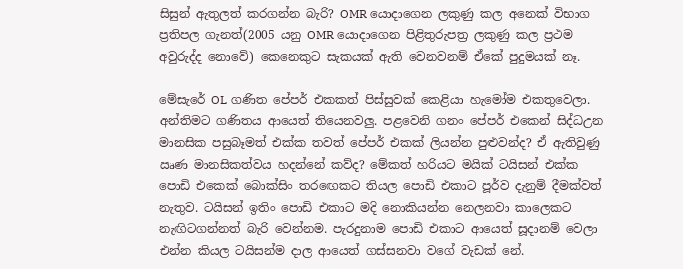සිසුන් ඇතුලත් කරගන්න බැරි? OMR යොදාගෙන ලකුණු කල අනෙක් විභාග ප්‍රතිපල ගැනත්(2005 යනු OMR යොදාගෙන පිළිතුරුපත්‍ර ලකුණු කල ප්‍රථම අවුරුද්ද නොවේ) කෙනෙකුට සැකයක් ඇති වෙනවනම් ඒකේ පුදුමයක් නෑ.

මේසැරේ OL ගණිත පේපර් එකකත් පිස්සුවක් කෙළියා හැමෝම එකතුවෙලා. අන්තිමට ගණිතය ආයෙත් තියෙනවලු. පළවෙනි ගනං පේපර් ‍එකෙන් සිද්ධඋන මානසික පසුබෑමත් එක්ක තවත් පේපර් එකක් ලියන්න පුළුවන්ද? ඒ ඇතිවුණු ඍණ මානසිකත්වය හදන්නේ කව්ද? මේකත් හරියට මයික් ටයිසන් එක්ක පොඩි එකෙක් බොක්සිං තර‍ඟෙකට තියල පොඩි එකාට පූර්ව දැනුම් දීමක්වත් නැතුව. ටයිසන් ඉතිං පොඩි එකාට මදි නොකියන්න නෙලනවා කාලෙකට නැඟිටගන්නත් බැරි වෙන්නම. පැරදුනාම පොඩි එකාට ආයෙත් සූදානම් වෙලා එන්න කියල ටයිසන්ම දාල ආයෙත් ගස්සනවා වගේ වැඩක් නේ.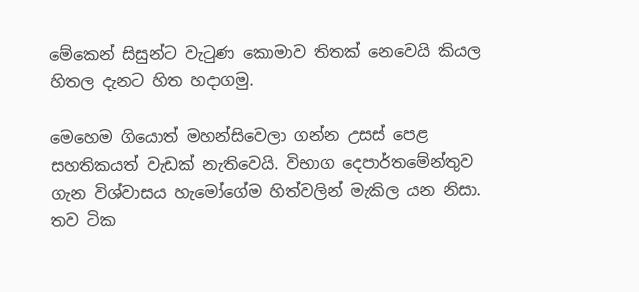මේකෙන් සිසුන්ට වැටුණ කොමාව තිතක් නෙවෙයි කියල හිතල දැනට හිත හදාගමු.

මෙහෙම ගියොත් මහන්සිවෙලා ගන්න උසස් පෙළ සහතිකයත් වැඩක් නැතිවෙයි. විභාග දෙපාර්තමේන්තුව ගැන විශ්වාසය හැමෝගේම හිත්වලින් මැකිල යන නිසා. තව ටික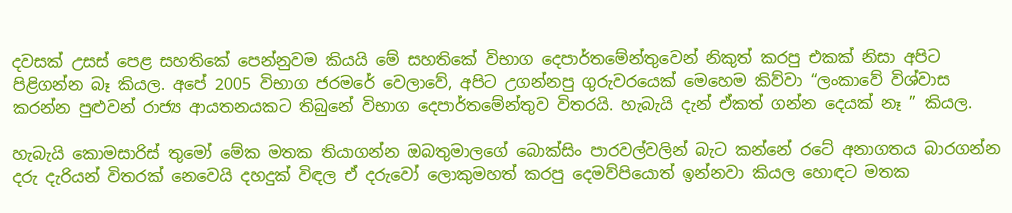දවසක් උසස්‍ පෙළ සහතිකේ පෙන්නුවම කියයි මේ සහතිකේ විභාග දෙපාර්තමේන්තුවෙන් නිකුත් කරපු එකක් නිසා අපිට පිළිගන්න බෑ කියල. අපේ 2005 විභාග ජරමරේ වෙලාවේ, අපිට උගන්නපු ගුරුවරයෙක් මෙහෙම කිව්වා “ලංකාවේ විශ්වාස කරන්න පුළුවන් රාජ්‍ය ආයතනයකට තිබුනේ විභාග දෙපාර්තමේන්තුව විතරයි. හැබැයි දැන් ඒකත් ගන්න දෙයක් නෑ ” කියල.

හැබැයි කොමසාරිස් තුමෝ මේක මතක ‍තියාගන්න ඔබතුමාල‍ගේ බොක්සිං පාරවල්වලින් බැට කන්නේ රටේ අනාගතය බාරගන්න දරු දැරියන් විතරක් නෙවෙයි දහදුක් විඳල ඒ දරුවෝ ලොකුමහත් කරපු දෙමව්පියොත් ඉන්නවා කියල ‍හොඳට මතක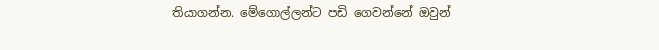තියාගන්න. මේගොල්ලන්ට පඩි ගෙවන්නේ ඔවුන්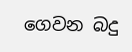ගෙවන බදු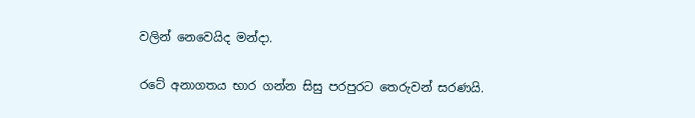වලින් නෙවෙයිද මන්දා.

රටේ අනාගතය භාර ගන්න සිසු පරපුරට තෙරුවන් සරණයි.